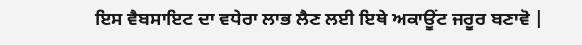ਇਸ ਵੈਬਸਾਇਟ ਦਾ ਵਧੇਰਾ ਲਾਭ ਲੈਣ ਲਈ ਇਥੇ ਅਕਾਊਂਟ ਜਰੂਰ ਬਣਾਵੋ |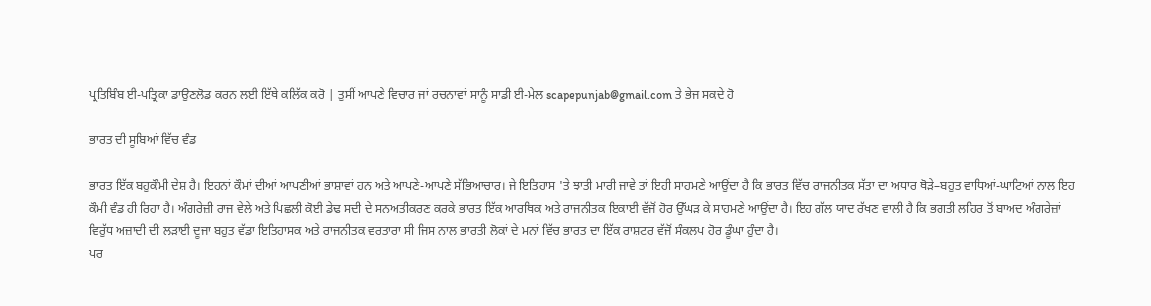ਪ੍ਰਤਿਬਿੰਬ ਈ-ਪਤ੍ਰਿਕਾ ਡਾਉਣਲੋਡ ਕਰਨ ਲਈ ਇੱਥੇ ਕਲਿੱਕ ਕਰੋ | ਤੁਸੀਂ ਆਪਣੇ ਵਿਚਾਰ ਜਾਂ ਰਚਨਾਵਾਂ ਸਾਨੂੰ ਸਾਡੀ ਈ-ਮੇਲ scapepunjab@gmail.com ਤੇ ਭੇਜ ਸਕਦੇ ਹੋ

ਭਾਰਤ ਦੀ ਸੂਬਿਆਂ ਵਿੱਚ ਵੰਡ

ਭਾਰਤ ਇੱਕ ਬਹੁਕੌਮੀ ਦੇਸ਼ ਹੈ। ਇਹਨਾਂ ਕੌਮਾਂ ਦੀਆਂ ਆਪਣੀਆਂ ਭਾਸ਼ਾਵਾਂ ਹਨ ਅਤੇ ਆਪਣੇ-ਆਪਣੇ ਸੱਭਿਆਚਾਰ। ਜੇ ਇਤਿਹਾਸ 'ਤੇ ਝਾਤੀ ਮਾਰੀ ਜਾਵੇ ਤਾਂ ਇਹੀ ਸਾਹਮਣੇ ਆਉਂਦਾ ਹੈ ਕਿ ਭਾਰਤ ਵਿੱਚ ਰਾਜਨੀਤਕ ਸੱਤਾ ਦਾ ਅਧਾਰ ਥੋੜੇ–ਬਹੁਤ ਵਾਧਿਆਂ-ਘਾਟਿਆਂ ਨਾਲ ਇਹ ਕੌਮੀ ਵੰਡ ਹੀ ਰਿਹਾ ਹੈ। ਅੰਗਰੇਜ਼ੀ ਰਾਜ ਵੇਲੇ ਅਤੇ ਪਿਛਲੀ ਕੋਈ ਡੇਢ ਸਦੀ ਦੇ ਸਨਅਤੀਕਰਣ ਕਰਕੇ ਭਾਰਤ ਇੱਕ ਆਰਥਿਕ ਅਤੇ ਰਾਜਨੀਤਕ ਇਕਾਈ ਵੱਜੋਂ ਹੋਰ ਉੱਘੜ ਕੇ ਸਾਹਮਣੇ ਆਉਂਦਾ ਹੈ। ਇਹ ਗੱਲ ਯਾਦ ਰੱਖਣ ਵਾਲੀ ਹੈ ਕਿ ਭਗਤੀ ਲਹਿਰ ਤੋਂ ਬਾਅਦ ਅੰਗਰੇਜ਼ਾਂ ਵਿਰੁੱਧ ਅਜ਼ਾਦੀ ਦੀ ਲੜਾਈ ਦੂਜਾ ਬਹੁਤ ਵੱਡਾ ਇਤਿਹਾਸਕ ਅਤੇ ਰਾਜਨੀਤਕ ਵਰਤਾਰਾ ਸੀ ਜਿਸ ਨਾਲ ਭਾਰਤੀ ਲੋਕਾਂ ਦੇ ਮਨਾਂ ਵਿੱਚ ਭਾਰਤ ਦਾ ਇੱਕ ਰਾਸ਼ਟਰ ਵੱਜੋਂ ਸੰਕਲਪ ਹੋਰ ਡੂੰਘਾ ਹੁੰਦਾ ਹੈ।
ਪਰ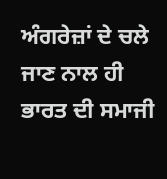ਅੰਗਰੇਜ਼ਾਂ ਦੇ ਚਲੇ ਜਾਣ ਨਾਲ ਹੀ ਭਾਰਤ ਦੀ ਸਮਾਜੀ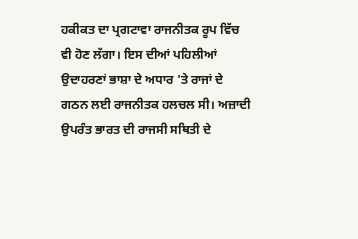ਹਕੀਕਤ ਦਾ ਪ੍ਰਗਟਾਵਾ ਰਾਜਨੀਤਕ ਰੂਪ ਵਿੱਚ ਵੀ ਹੋਣ ਲੱਗਾ। ਇਸ ਦੀਆਂ ਪਹਿਲੀਆਂ ਉਦਾਹਰਣਾਂ ਭਾਸ਼ਾ ਦੇ ਅਧਾਰ 'ਤੇ ਰਾਜਾਂ ਦੇ ਗਠਨ ਲਈ ਰਾਜਨੀਤਕ ਹਲਚਲ ਸੀ। ਅਜ਼ਾਦੀ ਉਪਰੰਤ ਭਾਰਤ ਦੀ ਰਾਜਸੀ ਸਥਿਤੀ ਦੇ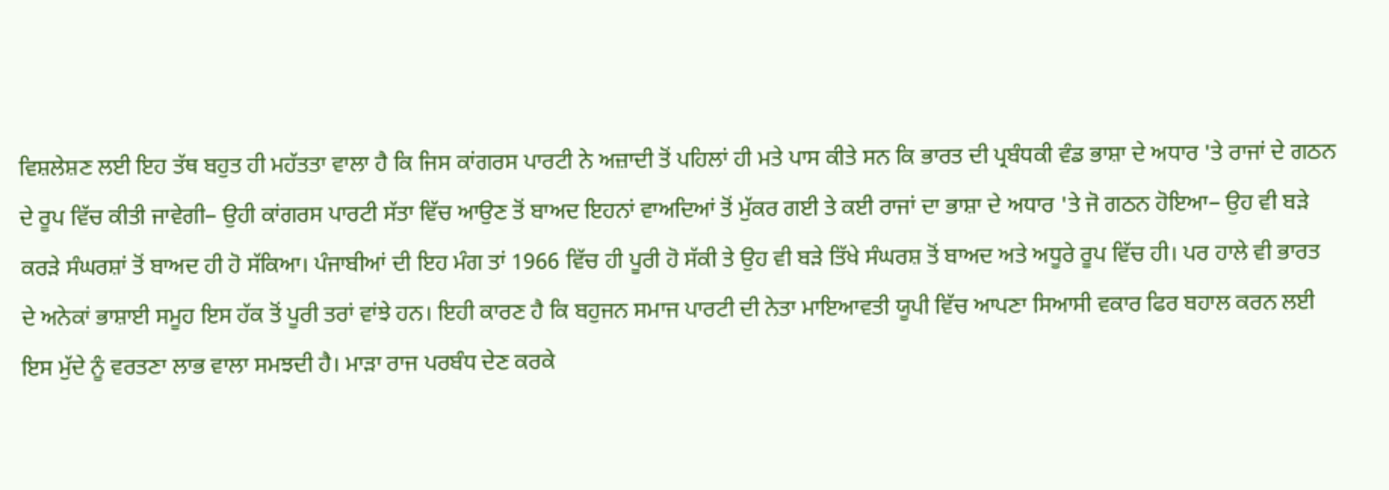ਵਿਸ਼ਲੇਸ਼ਣ ਲਈ ਇਹ ਤੱਥ ਬਹੁਤ ਹੀ ਮਹੱਤਤਾ ਵਾਲਾ ਹੈ ਕਿ ਜਿਸ ਕਾਂਗਰਸ ਪਾਰਟੀ ਨੇ ਅਜ਼ਾਦੀ ਤੋਂ ਪਹਿਲਾਂ ਹੀ ਮਤੇ ਪਾਸ ਕੀਤੇ ਸਨ ਕਿ ਭਾਰਤ ਦੀ ਪ੍ਰਬੰਧਕੀ ਵੰਡ ਭਾਸ਼ਾ ਦੇ ਅਧਾਰ 'ਤੇ ਰਾਜਾਂ ਦੇ ਗਠਨ ਦੇ ਰੂਪ ਵਿੱਚ ਕੀਤੀ ਜਾਵੇਗੀ− ਉਹੀ ਕਾਂਗਰਸ ਪਾਰਟੀ ਸੱਤਾ ਵਿੱਚ ਆਉਣ ਤੋਂ ਬਾਅਦ ਇਹਨਾਂ ਵਾਅਦਿਆਂ ਤੋਂ ਮੁੱਕਰ ਗਈ ਤੇ ਕਈ ਰਾਜਾਂ ਦਾ ਭਾਸ਼ਾ ਦੇ ਅਧਾਰ 'ਤੇ ਜੋ ਗਠਨ ਹੋਇਆ− ਉਹ ਵੀ ਬੜੇ ਕਰੜੇ ਸੰਘਰਸ਼ਾਂ ਤੋਂ ਬਾਅਦ ਹੀ ਹੋ ਸੱਕਿਆ। ਪੰਜਾਬੀਆਂ ਦੀ ਇਹ ਮੰਗ ਤਾਂ 1966 ਵਿੱਚ ਹੀ ਪੂਰੀ ਹੋ ਸੱਕੀ ਤੇ ਉਹ ਵੀ ਬੜੇ ਤਿੱਖੇ ਸੰਘਰਸ਼ ਤੋਂ ਬਾਅਦ ਅਤੇ ਅਧੂਰੇ ਰੂਪ ਵਿੱਚ ਹੀ। ਪਰ ਹਾਲੇ ਵੀ ਭਾਰਤ ਦੇ ਅਨੇਕਾਂ ਭਾਸ਼ਾਈ ਸਮੂਹ ਇਸ ਹੱਕ ਤੋਂ ਪੂਰੀ ਤਰਾਂ ਵਾਂਝੇ ਹਨ। ਇਹੀ ਕਾਰਣ ਹੈ ਕਿ ਬਹੁਜਨ ਸਮਾਜ ਪਾਰਟੀ ਦੀ ਨੇਤਾ ਮਾਇਆਵਤੀ ਯੂਪੀ ਵਿੱਚ ਆਪਣਾ ਸਿਆਸੀ ਵਕਾਰ ਫਿਰ ਬਹਾਲ ਕਰਨ ਲਈ ਇਸ ਮੁੱਦੇ ਨੂੰ ਵਰਤਣਾ ਲਾਭ ਵਾਲਾ ਸਮਝਦੀ ਹੈ। ਮਾੜਾ ਰਾਜ ਪਰਬੰਧ ਦੇਣ ਕਰਕੇ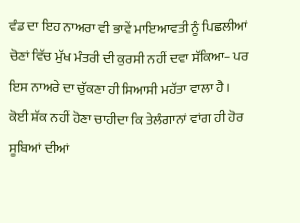ਵੰਡ ਦਾ ਇਹ ਨਾਅਰਾ ਵੀ ਭਾਵੇਂ ਮਾਇਆਵਤੀ ਨੂੰ ਪਿਛਲੀਆਂ ਚੋਣਾਂ ਵਿੱਚ ਮੁੱਖ ਮੰਤਰੀ ਦੀ ਕੁਰਸੀ ਨਹੀਂ ਦਵਾ ਸੱਕਿਆ− ਪਰ ਇਸ ਨਾਅਰੇ ਦਾ ਚੁੱਕਣਾ ਹੀ ਸਿਆਸੀ ਮਹੱਤਾ ਵਾਲਾ ਹੈ। ਕੋਈ ਸ਼ੱਕ ਨਹੀਂ ਹੋਣਾ ਚਾਹੀਦਾ ਕਿ ਤੇਲੰਗਾਨਾਂ ਵਾਂਗ ਹੀ ਹੋਰ ਸੂਬਿਆਂ ਦੀਆਂ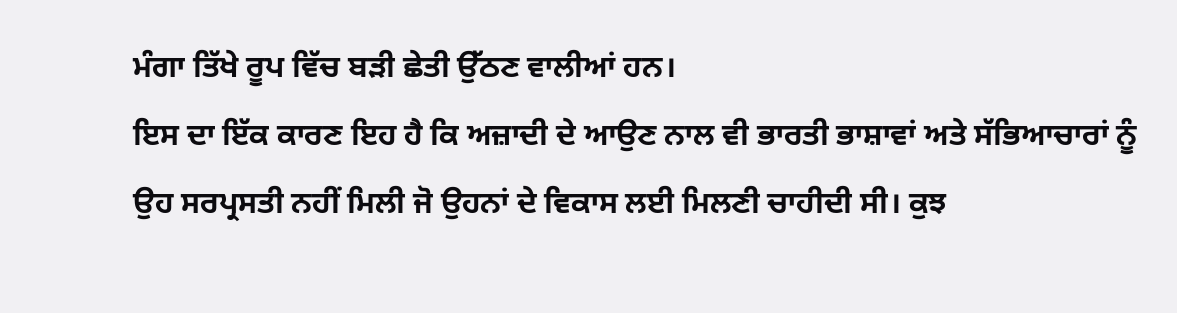ਮੰਗਾ ਤਿੱਖੇ ਰੂਪ ਵਿੱਚ ਬੜੀ ਛੇਤੀ ਉੱਠਣ ਵਾਲੀਆਂ ਹਨ।
ਇਸ ਦਾ ਇੱਕ ਕਾਰਣ ਇਹ ਹੈ ਕਿ ਅਜ਼ਾਦੀ ਦੇ ਆਉਣ ਨਾਲ ਵੀ ਭਾਰਤੀ ਭਾਸ਼ਾਵਾਂ ਅਤੇ ਸੱਭਿਆਚਾਰਾਂ ਨੂੰ ਉਹ ਸਰਪ੍ਰਸਤੀ ਨਹੀਂ ਮਿਲੀ ਜੋ ਉਹਨਾਂ ਦੇ ਵਿਕਾਸ ਲਈ ਮਿਲਣੀ ਚਾਹੀਦੀ ਸੀ। ਕੁਝ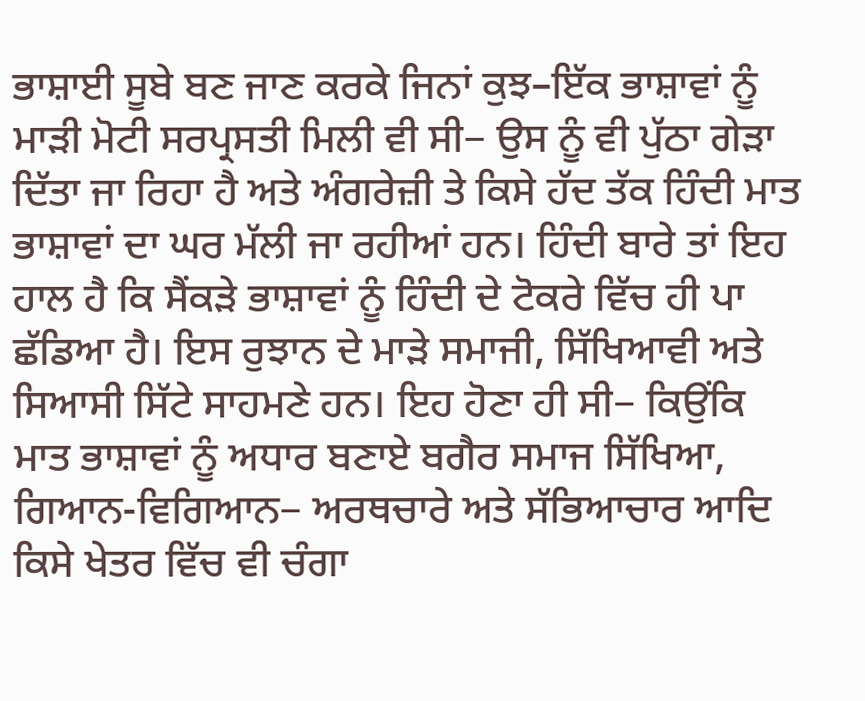ਭਾਸ਼ਾਈ ਸੂਬੇ ਬਣ ਜਾਣ ਕਰਕੇ ਜਿਨਾਂ ਕੁਝ–ਇੱਕ ਭਾਸ਼ਾਵਾਂ ਨੂੰ ਮਾੜੀ ਮੋਟੀ ਸਰਪ੍ਰਸਤੀ ਮਿਲੀ ਵੀ ਸੀ− ਉਸ ਨੂੰ ਵੀ ਪੁੱਠਾ ਗੇੜਾ ਦਿੱਤਾ ਜਾ ਰਿਹਾ ਹੈ ਅਤੇ ਅੰਗਰੇਜ਼ੀ ਤੇ ਕਿਸੇ ਹੱਦ ਤੱਕ ਹਿੰਦੀ ਮਾਤ ਭਾਸ਼ਾਵਾਂ ਦਾ ਘਰ ਮੱਲੀ ਜਾ ਰਹੀਆਂ ਹਨ। ਹਿੰਦੀ ਬਾਰੇ ਤਾਂ ਇਹ ਹਾਲ ਹੈ ਕਿ ਸੈਂਕੜੇ ਭਾਸ਼ਾਵਾਂ ਨੂੰ ਹਿੰਦੀ ਦੇ ਟੋਕਰੇ ਵਿੱਚ ਹੀ ਪਾ ਛੱਡਿਆ ਹੈ। ਇਸ ਰੁਝਾਨ ਦੇ ਮਾੜੇ ਸਮਾਜੀ, ਸਿੱਖਿਆਵੀ ਅਤੇ ਸਿਆਸੀ ਸਿੱਟੇ ਸਾਹਮਣੇ ਹਨ। ਇਹ ਹੋਣਾ ਹੀ ਸੀ− ਕਿਉਂਕਿ ਮਾਤ ਭਾਸ਼ਾਵਾਂ ਨੂੰ ਅਧਾਰ ਬਣਾਏ ਬਗੈਰ ਸਮਾਜ ਸਿੱਖਿਆ, ਗਿਆਨ-ਵਿਗਿਆਨ− ਅਰਥਚਾਰੇ ਅਤੇ ਸੱਭਿਆਚਾਰ ਆਦਿ ਕਿਸੇ ਖੇਤਰ ਵਿੱਚ ਵੀ ਚੰਗਾ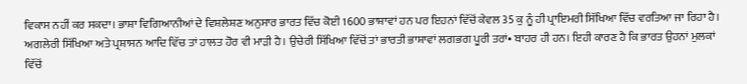ਵਿਕਾਸ ਨਹੀਂ ਕਰ ਸਕਦਾ। ਭਾਸ਼ਾ ਵਿਗਿਆਨੀਆਂ ਦੇ ਵਿਸ਼ਲੇਸ਼ਣ ਅਨੁਸਾਰ ਭਾਰਤ ਵਿੱਚ ਕੋਈ 1600 ਭਾਸ਼ਾਵਾਂ ਹਨ ਪਰ ਇਹਨਾਂ ਵਿੱਚੋਂ ਕੇਵਲ 35 ਕੁ ਨੂੰ ਹੀ ਪ੍ਰਾਇਮਰੀ ਸਿੱਖਿਆ ਵਿੱਚ ਵਰਤਿਆ ਜਾ ਰਿਹਾ ਹੈ। ਅਗਲੇਰੀ ਸਿੱਖਿਆ ਅਤੇ ਪ੍ਰਸ਼ਾਸਨ ਆਦਿ ਵਿੱਚ ਤਾਂ ਹਾਲਤ ਹੋਰ ਵੀ ਮਾੜੀ ਹੈ। ਉਚੇਰੀ ਸਿੱਖਿਆ ਵਿੱਚੋਂ ਤਾਂ ਭਾਰਤੀ ਭਾਸ਼ਾਵਾਂ ਲਗਭਗ ਪੂਰੀ ਤਰਾਂ• ਬਾਹਰ ਹੀ ਹਨ। ਇਹੀ ਕਾਰਣ ਹੈ ਕਿ ਭਾਰਤ ਉਹਨਾਂ ਮੁਲਕਾਂ ਵਿੱਚੋਂ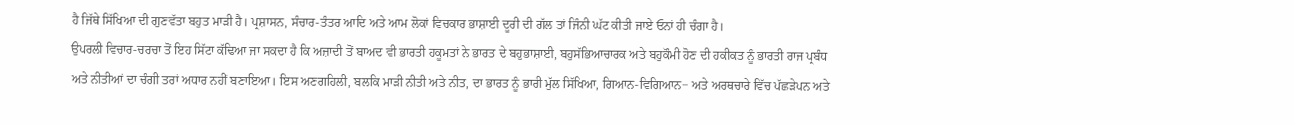ਹੈ ਜਿੱਥੇ ਸਿੱਖਿਆ ਦੀ ਗੁਣਵੱਤਾ ਬਹੁਤ ਮਾੜੀ ਹੈ। ਪ੍ਰਸ਼ਾਸਨ, ਸੰਚਾਰ-ਤੰਤਰ ਆਦਿ ਅਤੇ ਆਮ ਲੋਕਾਂ ਵਿਚਕਾਰ ਭਾਸ਼ਾਈ ਦੂਰੀ ਦੀ ਗੱਲ ਤਾਂ ਜਿੰਨੀ ਘੱਟ ਕੀਤੀ ਜਾਏ ਓਨਾਂ ਹੀ ਚੰਗਾ ਹੈ।
ਉਪਰਲੀ ਵਿਚਾਰ-ਚਰਚਾ ਤੋਂ ਇਹ ਸਿੱਟਾ ਕੱਢਿਆ ਜਾ ਸਕਦਾ ਹੈ ਕਿ ਅਜ਼ਾਦੀ ਤੋਂ ਬਾਅਦ ਵੀ ਭਾਰਤੀ ਹਕੂਮਤਾਂ ਨੇ ਭਾਰਤ ਦੇ ਬਹੁਭਾਸ਼ਾਈ, ਬਹੁਸੱਭਿਆਚਾਰਕ ਅਤੇ ਬਹੁਕੌਮੀ ਹੋਣ ਦੀ ਹਕੀਕਤ ਨੂੰ ਭਾਰਤੀ ਰਾਜ ਪ੍ਰਬੰਧ ਅਤੇ ਨੀਤੀਆਂ ਦਾ ਚੰਗੀ ਤਰਾਂ ਅਧਾਰ ਨਹੀਂ ਬਣਾਇਆ। ਇਸ ਅਣਗਹਿਲੀ, ਬਲਕਿ ਮਾੜੀ ਨੀਤੀ ਅਤੇ ਨੀਤ, ਦਾ ਭਾਰਤ ਨੂੰ ਭਾਰੀ ਮੁੱਲ ਸਿੱਖਿਆ, ਗਿਆਨ-ਵਿਗਿਆਨ− ਅਤੇ ਅਰਥਚਾਰੇ ਵਿੱਚ ਪੱਛੜੇਪਨ ਅਤੇ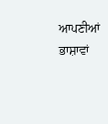ਆਪਣੀਆਂ ਭਾਸ਼ਾਵਾਂ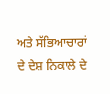ਅਤੇ ਸੱਭਿਆਚਾਰਾਂ ਦੇ ਦੇਸ਼ ਨਿਕਾਲੇ ਦੇ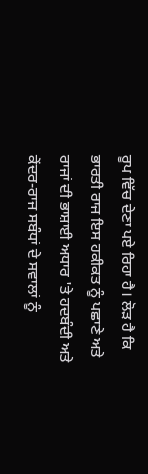ਰੂਪ ਵਿੱਚ ਦੇਣਾ ਪਏ ਰਿਹਾ ਹੈ। ਲੋੜ ਹੈ ਕਿ ਭਾਰਤੀ ਰਾਜ ਇਸ ਹਕੀਕਤ ਨੂੰ ਪਛਾਣੇ ਅਤੇ ਰਾਜਾਂ ਦੀ ਭਾਸ਼ਾਈ ਅਧਾਰ 'ਤੇ ਹਦਬੰਦੀ ਅਤੇ ਕੇਂਦਰ-ਰਾਜ ਸਬੰਧਾਂ ਦੇ ਸਵਾਲਾਂ ਨੂੰ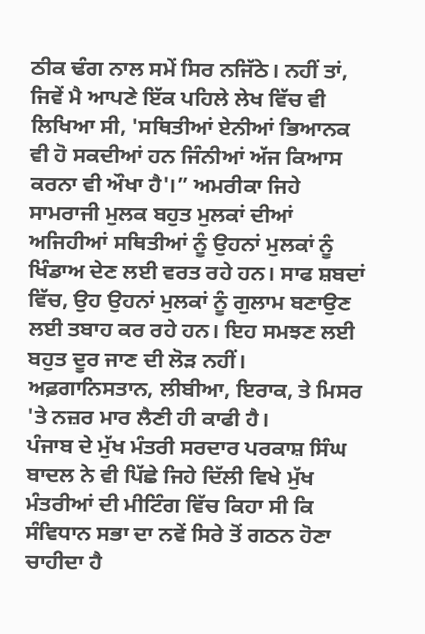ਠੀਕ ਢੰਗ ਨਾਲ ਸਮੇਂ ਸਿਰ ਨਜਿੱਠੇ। ਨਹੀਂ ਤਾਂ, ਜਿਵੇਂ ਮੈ ਆਪਣੇ ਇੱਕ ਪਹਿਲੇ ਲੇਖ ਵਿੱਚ ਵੀ ਲਿਖਿਆ ਸੀ, 'ਸਥਿਤੀਆਂ ਏਨੀਆਂ ਭਿਆਨਕ ਵੀ ਹੋ ਸਕਦੀਆਂ ਹਨ ਜਿੰਨੀਆਂ ਅੱਜ ਕਿਆਸ ਕਰਨਾ ਵੀ ਔਖਾ ਹੈ'।” ਅਮਰੀਕਾ ਜਿਹੇ ਸਾਮਰਾਜੀ ਮੁਲਕ ਬਹੁਤ ਮੁਲਕਾਂ ਦੀਆਂ ਅਜਿਹੀਆਂ ਸਥਿਤੀਆਂ ਨੂੰ ਉਹਨਾਂ ਮੁਲਕਾਂ ਨੂੰ ਖਿੰਡਾਅ ਦੇਣ ਲਈ ਵਰਤ ਰਹੇ ਹਨ। ਸਾਫ ਸ਼ਬਦਾਂ ਵਿੱਚ, ਉਹ ਉਹਨਾਂ ਮੁਲਕਾਂ ਨੂੰ ਗੁਲਾਮ ਬਣਾਉਣ ਲਈ ਤਬਾਹ ਕਰ ਰਹੇ ਹਨ। ਇਹ ਸਮਝਣ ਲਈ ਬਹੁਤ ਦੂਰ ਜਾਣ ਦੀ ਲੋੜ ਨਹੀਂ। ਅਫ਼ਗਾਨਿਸਤਾਨ, ਲੀਬੀਆ, ਇਰਾਕ, ਤੇ ਮਿਸਰ 'ਤੇ ਨਜ਼ਰ ਮਾਰ ਲੈਣੀ ਹੀ ਕਾਫੀ ਹੈ।
ਪੰਜਾਬ ਦੇ ਮੁੱਖ ਮੰਤਰੀ ਸਰਦਾਰ ਪਰਕਾਸ਼ ਸਿੰਘ ਬਾਦਲ ਨੇ ਵੀ ਪਿੱਛੇ ਜਿਹੇ ਦਿੱਲੀ ਵਿਖੇ ਮੁੱਖ ਮੰਤਰੀਆਂ ਦੀ ਮੀਟਿੰਗ ਵਿੱਚ ਕਿਹਾ ਸੀ ਕਿ ਸੰਵਿਧਾਨ ਸਭਾ ਦਾ ਨਵੇਂ ਸਿਰੇ ਤੋਂ ਗਠਨ ਹੋਣਾ ਚਾਹੀਦਾ ਹੈ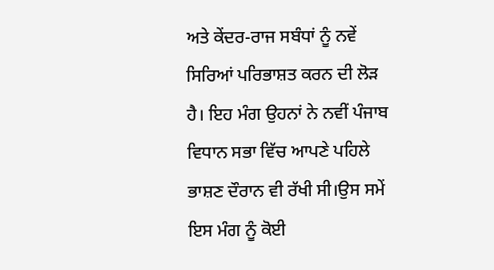ਅਤੇ ਕੇਂਦਰ-ਰਾਜ ਸਬੰਧਾਂ ਨੂੰ ਨਵੇਂ ਸਿਰਿਆਂ ਪਰਿਭਾਸ਼ਤ ਕਰਨ ਦੀ ਲੋੜ ਹੈ। ਇਹ ਮੰਗ ਉਹਨਾਂ ਨੇ ਨਵੀਂ ਪੰਜਾਬ ਵਿਧਾਨ ਸਭਾ ਵਿੱਚ ਆਪਣੇ ਪਹਿਲੇ ਭਾਸ਼ਣ ਦੌਰਾਨ ਵੀ ਰੱਖੀ ਸੀ।ਉਸ ਸਮੇਂ ਇਸ ਮੰਗ ਨੂੰ ਕੋਈ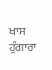ਖਾਸ ਹੁੰਗਾਰਾ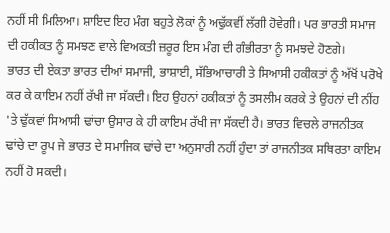ਨਹੀਂ ਸੀ ਮਿਲਿਆ। ਸ਼ਾਇਦ ਇਹ ਮੰਗ ਬਹੁਤੇ ਲੋਕਾਂ ਨੂੰ ਅਢੁੱਕਵੀਂ ਲੱਗੀ ਹੋਵੇਗੀ। ਪਰ ਭਾਰਤੀ ਸਮਾਜ ਦੀ ਹਕੀਕਤ ਨੂੰ ਸਮਝਣ ਵਾਲੇ ਵਿਅਕਤੀ ਜ਼ਰੂਰ ਇਸ ਮੰਗ ਦੀ ਗੰਭੀਰਤਾ ਨੂੰ ਸਮਝਦੇ ਹੋਣਗੇ।
ਭਾਰਤ ਦੀ ਏਕਤਾ ਭਾਰਤ ਦੀਆਂ ਸਮਾਜੀ, ਭਾਸ਼ਾਈ, ਸੱਭਿਆਚਾਰੀ ਤੇ ਸਿਆਸੀ ਹਕੀਕਤਾਂ ਨੂੰ ਅੱਖੋਂ ਪਰੋਖੇ ਕਰ ਕੇ ਕਾਇਮ ਨਹੀਂ ਰੱਖੀ ਜਾ ਸੱਕਦੀ। ਇਹ ਉਹਨਾਂ ਹਕੀਕਤਾਂ ਨੂੰ ਤਸਲੀਮ ਕਰਕੇ ਤੇ ਉਹਨਾਂ ਦੀ ਨੀਂਹ 'ਤੇ ਢੁੱਕਵਾਂ ਸਿਆਸੀ ਢਾਂਚਾ ਉਸਾਰ ਕੇ ਹੀ ਕਾਇਮ ਰੱਖੀ ਜਾ ਸੱਕਦੀ ਹੈ। ਭਾਰਤ ਵਿਚਲੇ ਰਾਜਨੀਤਕ ਢਾਂਚੇ ਦਾ ਰੂਪ ਜੇ ਭਾਰਤ ਦੇ ਸਮਾਜਿਕ ਢਾਂਚੇ ਦਾ ਅਨੁਸਾਰੀ ਨਹੀਂ ਹੁੰਦਾ ਤਾਂ ਰਾਜਨੀਤਕ ਸਥਿਰਤਾ ਕਾਇਮ ਨਹੀਂ ਹੋ ਸਕਦੀ।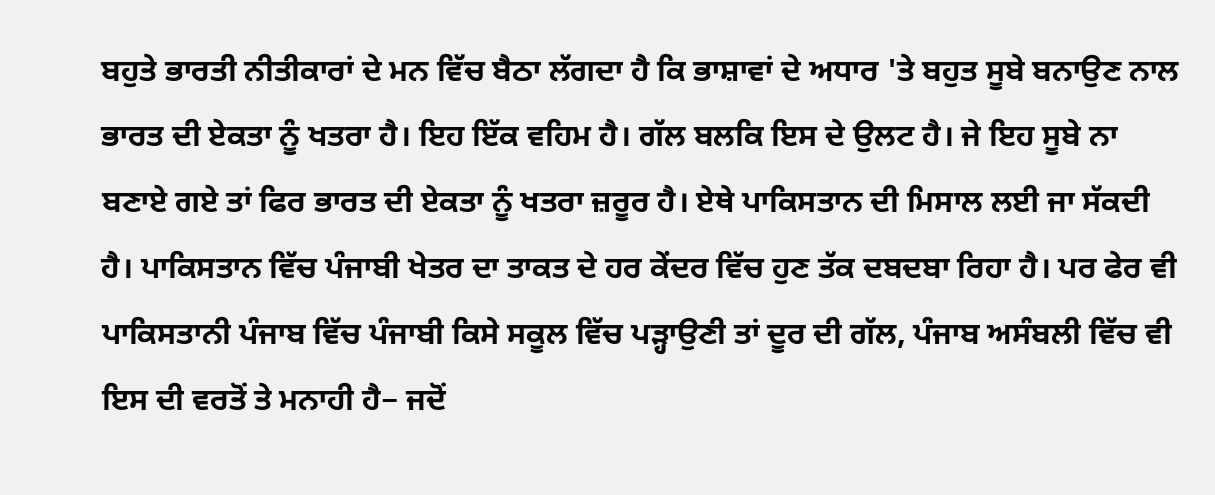ਬਹੁਤੇ ਭਾਰਤੀ ਨੀਤੀਕਾਰਾਂ ਦੇ ਮਨ ਵਿੱਚ ਬੈਠਾ ਲੱਗਦਾ ਹੈ ਕਿ ਭਾਸ਼ਾਵਾਂ ਦੇ ਅਧਾਰ 'ਤੇ ਬਹੁਤ ਸੂਬੇ ਬਨਾਉਣ ਨਾਲ ਭਾਰਤ ਦੀ ਏਕਤਾ ਨੂੰ ਖਤਰਾ ਹੈ। ਇਹ ਇੱਕ ਵਹਿਮ ਹੈ। ਗੱਲ ਬਲਕਿ ਇਸ ਦੇ ਉਲਟ ਹੈ। ਜੇ ਇਹ ਸੂਬੇ ਨਾ ਬਣਾਏ ਗਏ ਤਾਂ ਫਿਰ ਭਾਰਤ ਦੀ ਏਕਤਾ ਨੂੰ ਖਤਰਾ ਜ਼ਰੂਰ ਹੈ। ਏਥੇ ਪਾਕਿਸਤਾਨ ਦੀ ਮਿਸਾਲ ਲਈ ਜਾ ਸੱਕਦੀ ਹੈ। ਪਾਕਿਸਤਾਨ ਵਿੱਚ ਪੰਜਾਬੀ ਖੇਤਰ ਦਾ ਤਾਕਤ ਦੇ ਹਰ ਕੇਂਦਰ ਵਿੱਚ ਹੁਣ ਤੱਕ ਦਬਦਬਾ ਰਿਹਾ ਹੈ। ਪਰ ਫੇਰ ਵੀ ਪਾਕਿਸਤਾਨੀ ਪੰਜਾਬ ਵਿੱਚ ਪੰਜਾਬੀ ਕਿਸੇ ਸਕੂਲ ਵਿੱਚ ਪੜ੍ਹਾਉਣੀ ਤਾਂ ਦੂਰ ਦੀ ਗੱਲ, ਪੰਜਾਬ ਅਸੰਬਲੀ ਵਿੱਚ ਵੀ ਇਸ ਦੀ ਵਰਤੋਂ ਤੇ ਮਨਾਹੀ ਹੈ− ਜਦੋਂ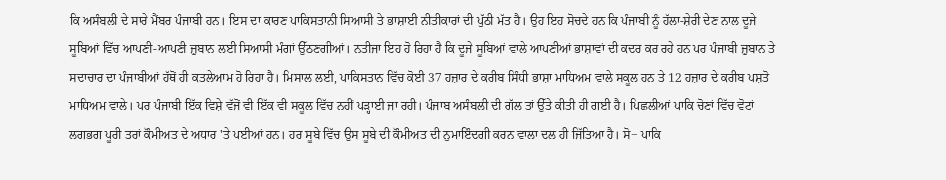ਕਿ ਅਸੰਬਲੀ ਦੇ ਸਾਰੇ ਮੈਂਬਰ ਪੰਜਾਬੀ ਹਨ। ਇਸ ਦਾ ਕਾਰਣ ਪਾਕਿਸਤਾਨੀ ਸਿਆਸੀ ਤੇ ਭਾਸ਼ਾਈ ਨੀਤੀਕਾਰਾਂ ਦੀ ਪੁੱਠੀ ਮੱਤ ਹੈ। ਉਹ ਇਹ ਸੋਚਦੇ ਹਨ ਕਿ ਪੰਜਾਬੀ ਨੂੰ ਹੱਲਾ-ਸ਼ੇਰੀ ਦੇਣ ਨਾਲ ਦੂਜੇ ਸੂਬਿਆਂ ਵਿੱਚ ਆਪਣੀ-ਆਪਣੀ ਜ਼ੁਬਾਨ ਲਈ ਸਿਆਸੀ ਮੰਗਾਂ ਉੱਠਣਗੀਆਂ। ਨਤੀਜਾ ਇਹ ਹੋ ਰਿਹਾ ਹੈ ਕਿ ਦੂਜੇ ਸੂਬਿਆਂ ਵਾਲੇ ਆਪਣੀਆਂ ਭਾਸ਼ਾਵਾਂ ਦੀ ਕਦਰ ਕਰ ਰਹੇ ਹਨ ਪਰ ਪੰਜਾਬੀ ਜ਼ੁਬਾਨ ਤੇ ਸਦਾਚਾਰ ਦਾ ਪੰਜਾਬੀਆਂ ਹੱਥੋਂ ਹੀ ਕਤਲੇਆਮ ਹੋ ਰਿਹਾ ਹੈ। ਮਿਸਾਲ ਲਈ, ਪਾਕਿਸਤਾਨ ਵਿੱਚ ਕੋਈ 37 ਹਜ਼ਾਰ ਦੇ ਕਰੀਬ ਸਿੰਧੀ ਭਾਸ਼ਾ ਮਾਧਿਅਮ ਵਾਲੇ ਸਕੂਲ ਹਨ ਤੇ 12 ਹਜ਼ਾਰ ਦੇ ਕਰੀਬ ਪਸ਼ਤੋ ਮਾਧਿਅਮ ਵਾਲੇ। ਪਰ ਪੰਜਾਬੀ ਇੱਕ ਵਿਸ਼ੇ ਵੱਜੋਂ ਵੀ ਇੱਕ ਵੀ ਸਕੂਲ ਵਿੱਚ ਨਹੀਂ ਪੜ੍ਹਾਈ ਜਾ ਰਹੀ। ਪੰਜਾਬ ਅਸੰਬਲੀ ਦੀ ਗੱਲ ਤਾਂ ਉੱਤੇ ਕੀਤੀ ਹੀ ਗਈ ਹੈ। ਪਿਛਲੀਆਂ ਪਾਕਿ ਚੋਣਾਂ ਵਿੱਚ ਵੋਟਾਂ ਲਗਭਗ ਪੂਰੀ ਤਰਾਂ ਕੌਮੀਅਤ ਦੇ ਅਧਾਰ 'ਤੇ ਪਈਆਂ ਹਨ। ਹਰ ਸੂਬੇ ਵਿੱਚ ਉਸ ਸੂਬੇ ਦੀ ਕੌਮੀਅਤ ਦੀ ਨੁਮਾਇੰਦਗੀ ਕਰਨ ਵਾਲਾ ਦਲ ਹੀ ਜਿੱਤਿਆ ਹੈ। ਸੋ− ਪਾਕਿ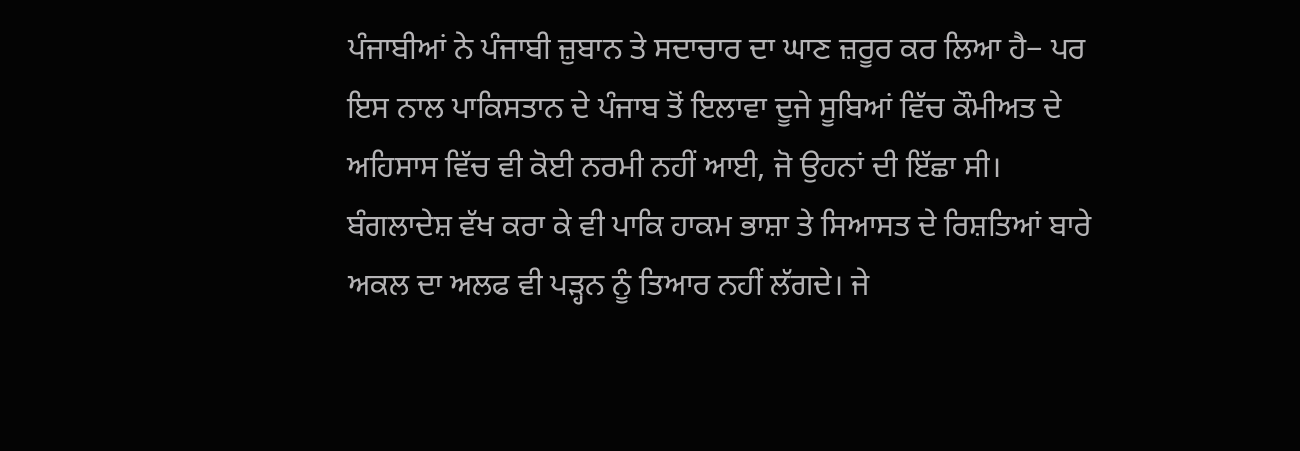ਪੰਜਾਬੀਆਂ ਨੇ ਪੰਜਾਬੀ ਜ਼ੁਬਾਨ ਤੇ ਸਦਾਚਾਰ ਦਾ ਘਾਣ ਜ਼ਰੂਰ ਕਰ ਲਿਆ ਹੈ− ਪਰ ਇਸ ਨਾਲ ਪਾਕਿਸਤਾਨ ਦੇ ਪੰਜਾਬ ਤੋਂ ਇਲਾਵਾ ਦੂਜੇ ਸੂਬਿਆਂ ਵਿੱਚ ਕੌਮੀਅਤ ਦੇ ਅਹਿਸਾਸ ਵਿੱਚ ਵੀ ਕੋਈ ਨਰਮੀ ਨਹੀਂ ਆਈ, ਜੋ ਉਹਨਾਂ ਦੀ ਇੱਛਾ ਸੀ। ਬੰਗਲਾਦੇਸ਼ ਵੱਖ ਕਰਾ ਕੇ ਵੀ ਪਾਕਿ ਹਾਕਮ ਭਾਸ਼ਾ ਤੇ ਸਿਆਸਤ ਦੇ ਰਿਸ਼ਤਿਆਂ ਬਾਰੇ ਅਕਲ ਦਾ ਅਲਫ ਵੀ ਪੜ੍ਹਨ ਨੂੰ ਤਿਆਰ ਨਹੀਂ ਲੱਗਦੇ। ਜੇ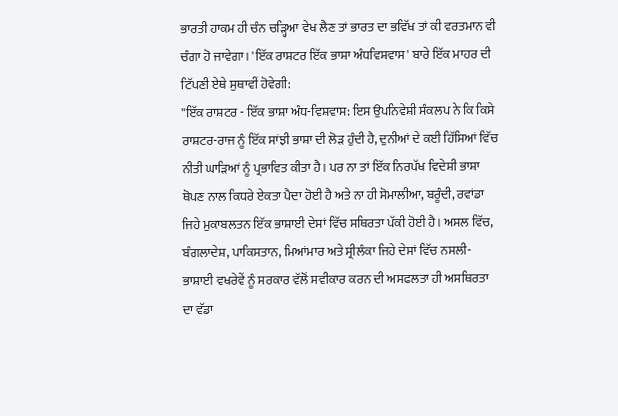ਭਾਰਤੀ ਹਾਕਮ ਹੀ ਚੰਨ ਚੜ੍ਹਿਆ ਵੇਖ ਲੈਣ ਤਾਂ ਭਾਰਤ ਦਾ ਭਵਿੱਖ ਤਾਂ ਕੀ ਵਰਤਮਾਨ ਵੀ ਚੰਗਾ ਹੋ ਜਾਵੇਗਾ। 'ਇੱਕ ਰਾਸ਼ਟਰ ਇੱਕ ਭਾਸ਼ਾ ਅੰਧਵਿਸ਼ਵਾਸ' ਬਾਰੇ ਇੱਕ ਮਾਹਰ ਦੀ ਟਿੱਪਣੀ ਏਥੇ ਸੁਥਾਵੀਂ ਹੋਵੇਗੀ:
''ਇੱਕ ਰਾਸ਼ਟਰ - ਇੱਕ ਭਾਸ਼ਾ ਅੰਧ-ਵਿਸ਼ਵਾਸ: ਇਸ ਉਪਨਿਵੇਸ਼ੀ ਸੰਕਲਪ ਨੇ ਕਿ ਕਿਸੇ ਰਾਸ਼ਟਰ-ਰਾਜ ਨੂੰ ਇੱਕ ਸਾਂਝੀ ਭਾਸ਼ਾ ਦੀ ਲੋੜ ਹੁੰਦੀ ਹੈ, ਦੁਨੀਆਂ ਦੇ ਕਈ ਹਿੱਸਿਆਂ ਵਿੱਚ ਨੀਤੀ ਘਾੜਿਆਂ ਨੂੰ ਪ੍ਰਭਾਵਿਤ ਕੀਤਾ ਹੈ। ਪਰ ਨਾ ਤਾਂ ਇੱਕ ਨਿਰਪੱਖ ਵਿਦੇਸ਼ੀ ਭਾਸ਼ਾ ਥੋਪਣ ਨਾਲ ਕਿਧਰੇ ਏਕਤਾ ਪੈਦਾ ਹੋਈ ਹੈ ਅਤੇ ਨਾ ਹੀ ਸੋਮਾਲੀਆ, ਬਰੂੰਦੀ, ਰਵਾਂਡਾ ਜਿਹੇ ਮੁਕਾਬਲਤਨ ਇੱਕ ਭਾਸ਼ਾਈ ਦੇਸਾਂ ਵਿੱਚ ਸਥਿਰਤਾ ਪੱਕੀ ਹੋਈ ਹੈ। ਅਸਲ ਵਿੱਚ, ਬੰਗਲਾਦੇਸ਼, ਪਾਕਿਸਤਾਨ, ਮਿਆਂਮਾਰ ਅਤੇ ਸ੍ਰੀਲੰਕਾ ਜਿਹੇ ਦੇਸਾਂ ਵਿੱਚ ਨਸਲੀ-ਭਾਸ਼ਾਈ ਵਖਰੇਵੇਂ ਨੂੰ ਸਰਕਾਰ ਵੱਲੋਂ ਸਵੀਕਾਰ ਕਰਨ ਦੀ ਅਸਫਲਤਾ ਹੀ ਅਸਥਿਰਤਾ ਦਾ ਵੱਡਾ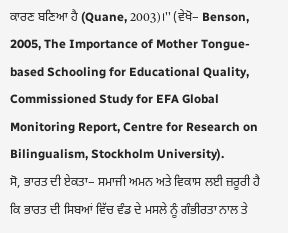ਕਾਰਣ ਬਣਿਆ ਹੈ (Quane, 2003)।'' (ਵੇਖੋ− Benson, 2005, The Importance of Mother Tongue-based Schooling for Educational Quality, Commissioned Study for EFA Global Monitoring Report, Centre for Research on Bilingualism, Stockholm University).
ਸੋ, ਭਾਰਤ ਦੀ ਏਕਤਾ− ਸਮਾਜੀ ਅਮਨ ਅਤੇ ਵਿਕਾਸ ਲਈ ਜ਼ਰੂਰੀ ਹੈ ਕਿ ਭਾਰਤ ਦੀ ਸਿਬਆਂ ਵਿੱਚ ਵੰਡ ਦੇ ਮਸਲੇ ਨੂੰ ਗੰਭੀਰਤਾ ਨਾਲ ਤੇ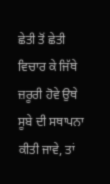ਛੇਤੀ ਤੋਂ ਛੇਤੀ ਵਿਚਾਰ ਕੇ ਜਿੱਥੇ ਜ਼ਰੂਰੀ ਹੋਵੇ ਉਥੇ ਸੂਬੇ ਦੀ ਸਥਾਪਨਾ ਕੀਤੀ ਜਾਵੇ, ਤਾਂ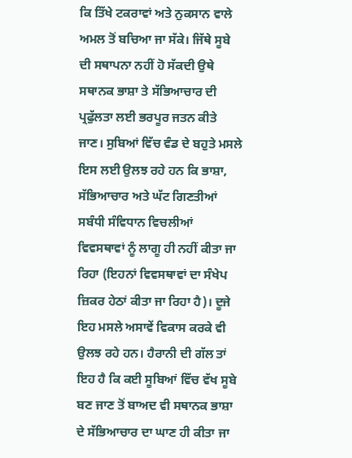ਕਿ ਤਿੱਖੇ ਟਕਰਾਵਾਂ ਅਤੇ ਨੁਕਸਾਨ ਵਾਲੇ ਅਮਲ ਤੋਂ ਬਚਿਆ ਜਾ ਸੱਕੇ। ਜਿੱਥੇ ਸੂਬੇ ਦੀ ਸਥਾਪਨਾ ਨਹੀਂ ਹੋ ਸੱਕਦੀ ਉਥੇ ਸਥਾਨਕ ਭਾਸ਼ਾ ਤੇ ਸੱਭਿਆਚਾਰ ਦੀ ਪ੍ਰਫੁੱਲਤਾ ਲਈ ਭਰਪੂਰ ਜਤਨ ਕੀਤੇ ਜਾਣ। ਸੁਬਿਆਂ ਵਿੱਚ ਵੰਡ ਦੇ ਬਹੁਤੇ ਮਸਲੇ ਇਸ ਲਈ ਉਲਝ ਰਹੇ ਹਨ ਕਿ ਭਾਸ਼ਾ, ਸੱਭਿਆਚਾਰ ਅਤੇ ਘੱਟ ਗਿਣਤੀਆਂ ਸਬੰਧੀ ਸੰਵਿਧਾਨ ਵਿਚਲੀਆਂ ਵਿਵਸਥਾਵਾਂ ਨੂੰ ਲਾਗੂ ਹੀ ਨਹੀਂ ਕੀਤਾ ਜਾ ਰਿਹਾ (ਇਹਨਾਂ ਵਿਵਸਥਾਵਾਂ ਦਾ ਸੰਖੇਪ ਜ਼ਿਕਰ ਹੇਠਾਂ ਕੀਤਾ ਜਾ ਰਿਹਾ ਹੈ)। ਦੂਜੇ ਇਹ ਮਸਲੇ ਅਸਾਵੇਂ ਵਿਕਾਸ ਕਰਕੇ ਵੀ ਉਲਝ ਰਹੇ ਹਨ। ਹੈਰਾਨੀ ਦੀ ਗੱਲ ਤਾਂ ਇਹ ਹੈ ਕਿ ਕਈ ਸੂਬਿਆਂ ਵਿੱਚ ਵੱਖ ਸੂਬੇ ਬਣ ਜਾਣ ਤੋਂ ਬਾਅਦ ਵੀ ਸਥਾਨਕ ਭਾਸ਼ਾ ਦੇ ਸੱਭਿਆਚਾਰ ਦਾ ਘਾਣ ਹੀ ਕੀਤਾ ਜਾ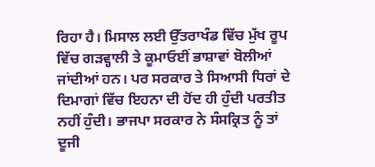ਰਿਹਾ ਹੈ। ਮਿਸਾਲ ਲਈ ਉੱਤਰਾਖੰਡ ਵਿੱਚ ਮੁੱਖ ਰੂਪ ਵਿੱਚ ਗੜਵ੍ਹਾਲੀ ਤੇ ਕੂਮਾਓਈਂ ਭਾਸ਼ਾਵਾਂ ਬੋਲੀਆਂ ਜਾਂਦੀਆਂ ਹਨ। ਪਰ ਸਰਕਾਰ ਤੇ ਸਿਆਸੀ ਧਿਰਾਂ ਦੇ ਦਿਮਾਗਾਂ ਵਿੱਚ ਇਹਨਾ ਦੀ ਹੋਂਦ ਹੀ ਹੁੰਦੀ ਪਰਤੀਤ ਨਹੀਂ ਹੁੰਦੀ। ਭਾਜਪਾ ਸਰਕਾਰ ਨੇ ਸੰਸਕ੍ਰਿਤ ਨੂੰ ਤਾਂ ਦੂਜੀ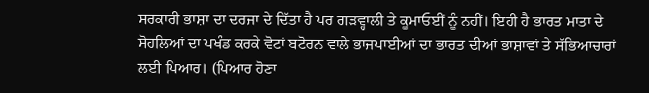ਸਰਕਾਰੀ ਭਾਸ਼ਾ ਦਾ ਦਰਜਾ ਦੇ ਦਿੱਤਾ ਹੈ ਪਰ ਗੜਵ੍ਹਾਲੀ ਤੇ ਕੂਮਾਓਈਂ ਨੂੰ ਨਹੀਂ। ਇਹੀ ਹੈ ਭਾਰਤ ਮਾਤਾ ਦੇ ਸੋਹਲਿਆਂ ਦਾ ਪਖੰਡ ਕਰਕੇ ਵੋਟਾਂ ਬਟੋਰਨ ਵਾਲੇ ਭਾਜਪਾਈਆਂ ਦਾ ਭਾਰਤ ਦੀਆਂ ਭਾਸ਼ਾਵਾਂ ਤੇ ਸੱਭਿਆਚਾਰਾਂ ਲਈ ਪਿਆਰ। (ਪਿਆਰ ਹੋਣਾ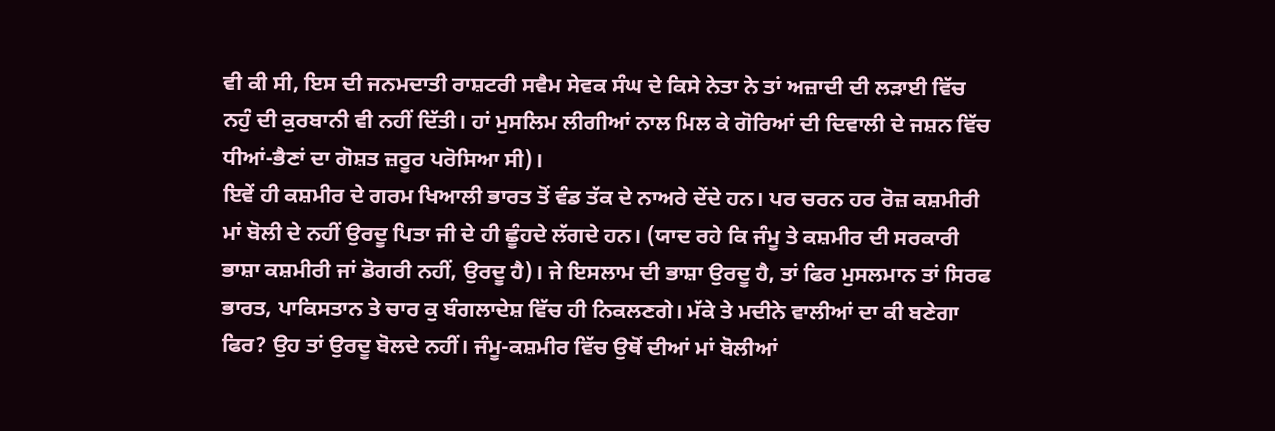ਵੀ ਕੀ ਸੀ, ਇਸ ਦੀ ਜਨਮਦਾਤੀ ਰਾਸ਼ਟਰੀ ਸਵੈਮ ਸੇਵਕ ਸੰਘ ਦੇ ਕਿਸੇ ਨੇਤਾ ਨੇ ਤਾਂ ਅਜ਼ਾਦੀ ਦੀ ਲੜਾਈ ਵਿੱਚ ਨਹੁੰ ਦੀ ਕੁਰਬਾਨੀ ਵੀ ਨਹੀਂ ਦਿੱਤੀ। ਹਾਂ ਮੁਸਲਿਮ ਲੀਗੀਆਂ ਨਾਲ ਮਿਲ ਕੇ ਗੋਰਿਆਂ ਦੀ ਦਿਵਾਲੀ ਦੇ ਜਸ਼ਨ ਵਿੱਚ ਧੀਆਂ-ਭੈਣਾਂ ਦਾ ਗੋਸ਼ਤ ਜ਼ਰੂਰ ਪਰੋਸਿਆ ਸੀ)।
ਇਵੇਂ ਹੀ ਕਸ਼ਮੀਰ ਦੇ ਗਰਮ ਖਿਆਲੀ ਭਾਰਤ ਤੋਂ ਵੰਡ ਤੱਕ ਦੇ ਨਾਅਰੇ ਦੇਂਦੇ ਹਨ। ਪਰ ਚਰਨ ਹਰ ਰੋਜ਼ ਕਸ਼ਮੀਰੀ ਮਾਂ ਬੋਲੀ ਦੇ ਨਹੀਂ ਉਰਦੂ ਪਿਤਾ ਜੀ ਦੇ ਹੀ ਛੂੰਹਦੇ ਲੱਗਦੇ ਹਨ। (ਯਾਦ ਰਹੇ ਕਿ ਜੰਮੂ ਤੇ ਕਸ਼ਮੀਰ ਦੀ ਸਰਕਾਰੀ ਭਾਸ਼ਾ ਕਸ਼ਮੀਰੀ ਜਾਂ ਡੋਗਰੀ ਨਹੀਂ, ਉਰਦੂ ਹੈ)। ਜੇ ਇਸਲਾਮ ਦੀ ਭਾਸ਼ਾ ਉਰਦੂ ਹੈ, ਤਾਂ ਫਿਰ ਮੁਸਲਮਾਨ ਤਾਂ ਸਿਰਫ ਭਾਰਤ, ਪਾਕਿਸਤਾਨ ਤੇ ਚਾਰ ਕੁ ਬੰਗਲਾਦੇਸ਼ ਵਿੱਚ ਹੀ ਨਿਕਲਣਗੇ। ਮੱਕੇ ਤੇ ਮਦੀਨੇ ਵਾਲੀਆਂ ਦਾ ਕੀ ਬਣੇਗਾ ਫਿਰ? ਉਹ ਤਾਂ ਉਰਦੂ ਬੋਲਦੇ ਨਹੀਂ। ਜੰਮੂ-ਕਸ਼ਮੀਰ ਵਿੱਚ ਉਥੋਂ ਦੀਆਂ ਮਾਂ ਬੋਲੀਆਂ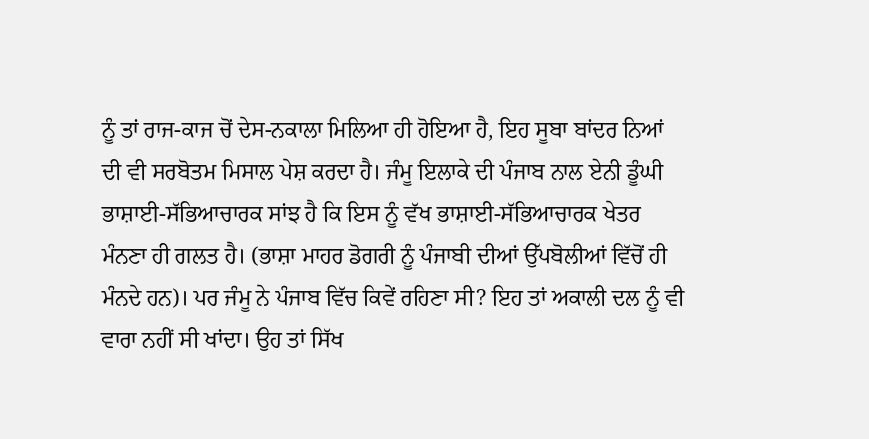ਨੂੰ ਤਾਂ ਰਾਜ-ਕਾਜ ਚੋਂ ਦੇਸ-ਨਕਾਲਾ ਮਿਲਿਆ ਹੀ ਹੋਇਆ ਹੈ, ਇਹ ਸੂਬਾ ਬਾਂਦਰ ਨਿਆਂ ਦੀ ਵੀ ਸਰਬੋਤਮ ਮਿਸਾਲ ਪੇਸ਼ ਕਰਦਾ ਹੈ। ਜੰਮੂ ਇਲਾਕੇ ਦੀ ਪੰਜਾਬ ਨਾਲ ਏਨੀ ਡੂੰਘੀ ਭਾਸ਼ਾਈ-ਸੱਭਿਆਚਾਰਕ ਸਾਂਝ ਹੈ ਕਿ ਇਸ ਨੂੰ ਵੱਖ ਭਾਸ਼ਾਈ-ਸੱਭਿਆਚਾਰਕ ਖੇਤਰ ਮੰਨਣਾ ਹੀ ਗਲਤ ਹੈ। (ਭਾਸ਼ਾ ਮਾਹਰ ਡੋਗਰੀ ਨੂੰ ਪੰਜਾਬੀ ਦੀਆਂ ਉੱਪਬੋਲੀਆਂ ਵਿੱਚੋਂ ਹੀ ਮੰਨਦੇ ਹਨ)। ਪਰ ਜੰਮੂ ਨੇ ਪੰਜਾਬ ਵਿੱਚ ਕਿਵੇਂ ਰਹਿਣਾ ਸੀ? ਇਹ ਤਾਂ ਅਕਾਲੀ ਦਲ ਨੂੰ ਵੀ ਵਾਰਾ ਨਹੀਂ ਸੀ ਖਾਂਦਾ। ਉਹ ਤਾਂ ਸਿੱਖ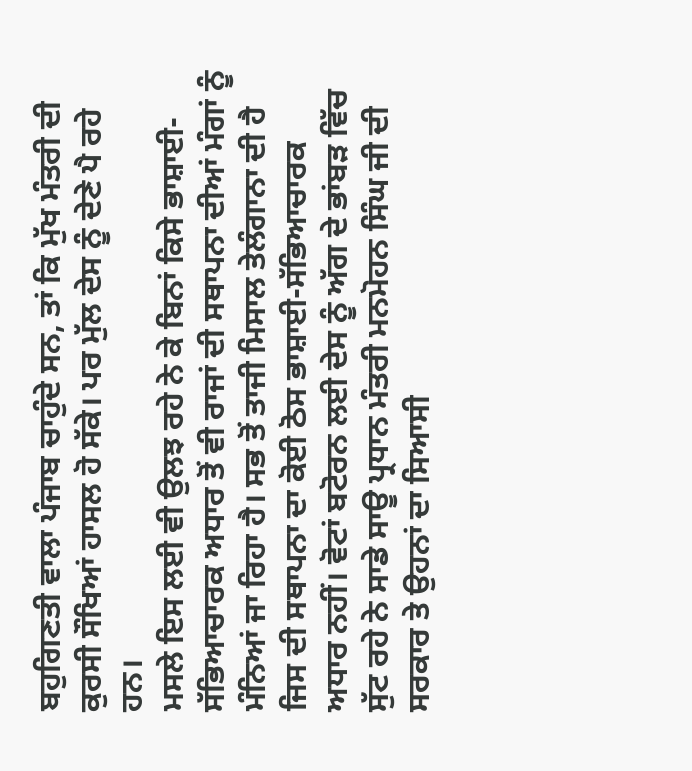ਬਹੁਗਿਣਤੀ ਵਾਲਾ ਪੰਜਾਬ ਚਾਹੁੰਦੇ ਸਨ, ਤਾਂ ਕਿ ਮੁੱਖ ਮੰਤਰੀ ਦੀ ਕੁਰਸੀ ਸੌਖਿਆਂ ਹਾਸਲ ਹੋ ਸੱਕੇ। ਪਰ ਮੁੱਲ ਦੇਸ ਨੂੰ ਦੇਣੇ ਪੈ ਰਹੇ ਹਨ।
ਮਸਲੇ ਇਸ ਲਈ ਵੀ ਉਲਝ ਰਹੇ ਨੇ ਕੇ ਬਿਨਾਂ ਕਿਸੇ ਭਾਸ਼ਾਈ-ਸੱਭਿਆਚਾਰਕ ਅਧਾਰ ਤੋਂ ਵੀ ਰਾਜਾਂ ਦੀ ਸਥਾਪਨਾ ਦੀਆਂ ਮੰਗਾਂ ਨੂੰ ਮੰਨਿਆਂ ਜਾ ਰਿਹਾ ਹੈ। ਸਭ ਤੋਂ ਤਾਜੀ ਮਿਸਾਲ ਤੇਲੰਗਾਨਾ ਦੀ ਹੈ ਜਿਸ ਦੀ ਸਥਾਪਨਾ ਦਾ ਕੋਈ ਠੋਸ ਭਾਸ਼ਾਈ-ਸੱਭਿਆਚਾਰਕ ਅਧਾਰ ਨਹੀਂ। ਵੋਟਾਂ ਬਟੋਰਨ ਲਈ ਦੇਸ ਨੂੰ ਅੱਗ ਦੇ ਭਾਂਬੜ ਵਿੱਚ ਸੁੱਟ ਰਹੇ ਨੇ ਸਾਡੇ ਸਾਊ ਪ੍ਰਧਾਨ ਮੰਤਰੀ ਮਨਮੋਹਨ ਸਿੰਘ ਜੀ ਦੀ ਸਰਕਾਰ ਤੇ ਉਹਨਾਂ ਦਾ ਸਿਆਸੀ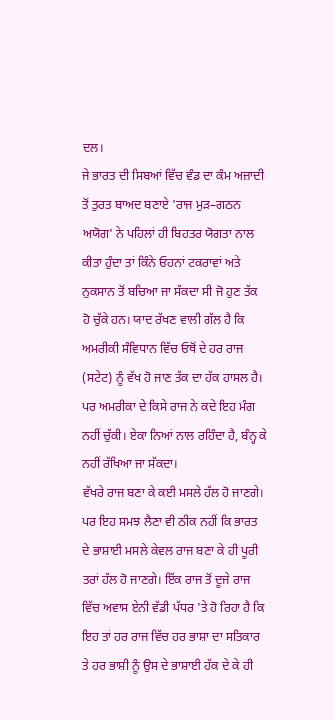ਦਲ।
ਜੇ ਭਾਰਤ ਦੀ ਸਿਬਆਂ ਵਿੱਚ ਵੰਡ ਦਾ ਕੰਮ ਅਜ਼ਾਦੀ ਤੋਂ ਤੁਰਤ ਬਾਅਦ ਬਣਾਏ 'ਰਾਜ ਮੁੜ–ਗਠਨ ਅਯੋਗ' ਨੇ ਪਹਿਲਾਂ ਹੀ ਬਿਹਤਰ ਯੋਗਤਾ ਨਾਲ ਕੀਤਾ ਹੁੰਦਾ ਤਾਂ ਕਿੰਨੇ ਓਹਨਾਂ ਟਕਰਾਵਾਂ ਅਤੇ ਨੁਕਸਾਨ ਤੋਂ ਬਚਿਆ ਜਾ ਸੱਕਦਾ ਸੀ ਜੋ ਹੁਣ ਤੱਕ ਹੋ ਚੁੱਕੇ ਹਨ। ਯਾਦ ਰੱਖਣ ਵਾਲੀ ਗੱਲ ਹੈ ਕਿ ਅਮਰੀਕੀ ਸੰਵਿਧਾਨ ਵਿੱਚ ਓਥੋਂ ਦੇ ਹਰ ਰਾਜ (ਸਟੇਟ) ਨੂੰ ਵੱਖ ਹੋ ਜਾਣ ਤੱਕ ਦਾ ਹੱਕ ਹਾਸਲ ਹੈ। ਪਰ ਅਮਰੀਕਾ ਦੇ ਕਿਸੇ ਰਾਜ ਨੇ ਕਦੇ ਇਹ ਮੰਗ ਨਹੀਂ ਚੁੱਕੀ। ਏਕਾ ਨਿਆਂ ਨਾਲ ਰਹਿੰਦਾ ਹੈ, ਬੰਨ੍ਹ ਕੇ ਨਹੀਂ ਰੱਖਿਆ ਜਾ ਸੱਕਦਾ।
ਵੱਖਰੇ ਰਾਜ ਬਣਾ ਕੇ ਕਈ ਮਸਲੇ ਹੱਲ ਹੋ ਜਾਣਗੇ। ਪਰ ਇਹ ਸਮਝ ਲੈਣਾ ਵੀ ਠੀਕ ਨਹੀਂ ਕਿ ਭਾਰਤ ਦੇ ਭਾਸ਼ਾਈ ਮਸਲੇ ਕੇਵਲ ਰਾਜ ਬਣਾ ਕੇ ਹੀ ਪੂਰੀ ਤਰਾਂ ਹੱਲ ਹੋ ਜਾਣਗੇ। ਇੱਕ ਰਾਜ ਤੋਂ ਦੂਜੇ ਰਾਜ ਵਿੱਚ ਅਵਾਸ ਏਨੀ ਵੱਡੀ ਪੱਧਰ 'ਤੇ ਹੋ ਰਿਹਾ ਹੈ ਕਿ ਇਹ ਤਾਂ ਹਰ ਰਾਜ ਵਿੱਚ ਹਰ ਭਾਸ਼ਾ ਦਾ ਸਤਿਕਾਰ ਤੇ ਹਰ ਭਾਸ਼ੀ ਨੂੰ ਉਸ ਦੇ ਭਾਸ਼ਾਈ ਹੱਕ ਦੇ ਕੇ ਹੀ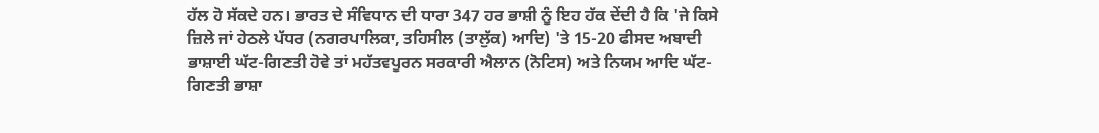ਹੱਲ ਹੋ ਸੱਕਦੇ ਹਨ। ਭਾਰਤ ਦੇ ਸੰਵਿਧਾਨ ਦੀ ਧਾਰਾ 347 ਹਰ ਭਾਸ਼ੀ ਨੂੰ ਇਹ ਹੱਕ ਦੇਂਦੀ ਹੈ ਕਿ 'ਜੇ ਕਿਸੇ ਜ਼ਿਲੇ ਜਾਂ ਹੇਠਲੇ ਪੱਧਰ (ਨਗਰਪਾਲਿਕਾ, ਤਹਿਸੀਲ (ਤਾਲੁੱਕ) ਆਦਿ) 'ਤੇ 15-20 ਫੀਸਦ ਅਬਾਦੀ ਭਾਸ਼ਾਈ ਘੱਟ-ਗਿਣਤੀ ਹੋਵੇ ਤਾਂ ਮਹੱਤਵਪੂਰਨ ਸਰਕਾਰੀ ਐਲਾਨ (ਨੋਟਿਸ) ਅਤੇ ਨਿਯਮ ਆਦਿ ਘੱਟ-ਗਿਣਤੀ ਭਾਸ਼ਾ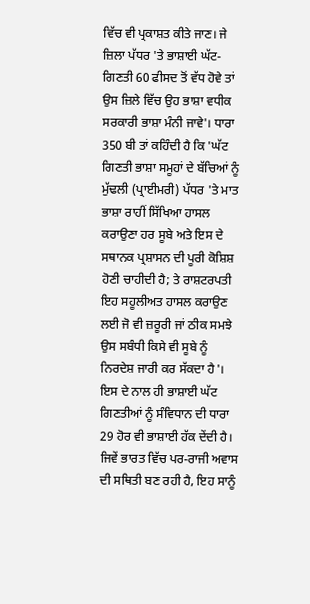ਵਿੱਚ ਵੀ ਪ੍ਰਕਾਸ਼ਤ ਕੀਤੇ ਜਾਣ। ਜੇ ਜ਼ਿਲਾ ਪੱਧਰ 'ਤੇ ਭਾਸ਼ਾਈ ਘੱਟ-ਗਿਣਤੀ 60 ਫੀਸਦ ਤੋਂ ਵੱਧ ਹੋਵੇ ਤਾਂ ਉਸ ਜ਼ਿਲੇ ਵਿੱਚ ਉਹ ਭਾਸ਼ਾ ਵਧੀਕ ਸਰਕਾਰੀ ਭਾਸ਼ਾ ਮੰਨੀ ਜਾਵੇ'। ਧਾਰਾ 350 ਬੀ ਤਾਂ ਕਹਿੰਦੀ ਹੈ ਕਿ 'ਘੱਟ ਗਿਣਤੀ ਭਾਸ਼ਾ ਸਮੂਹਾਂ ਦੇ ਬੱਚਿਆਂ ਨੂੰ ਮੁੱਢਲੀ (ਪ੍ਰਾਈਮਰੀ) ਪੱਧਰ 'ਤੇ ਮਾਤ ਭਾਸ਼ਾ ਰਾਹੀਂ ਸਿੱਖਿਆ ਹਾਸਲ ਕਰਾਉਣਾ ਹਰ ਸੂਬੇ ਅਤੇ ਇਸ ਦੇ ਸਥਾਨਕ ਪ੍ਰਸ਼ਾਸਨ ਦੀ ਪੂਰੀ ਕੋਸ਼ਿਸ਼ ਹੋਣੀ ਚਾਹੀਦੀ ਹੈ; ਤੇ ਰਾਸ਼ਟਰਪਤੀ ਇਹ ਸਹੂਲੀਅਤ ਹਾਸਲ ਕਰਾਉਣ ਲਈ ਜੋ ਵੀ ਜ਼ਰੂਰੀ ਜਾਂ ਠੀਕ ਸਮਝੇ ਉਸ ਸਬੰਧੀ ਕਿਸੇ ਵੀ ਸੂਬੇ ਨੂੰ ਨਿਰਦੇਸ਼ ਜਾਰੀ ਕਰ ਸੱਕਦਾ ਹੈ'। ਇਸ ਦੇ ਨਾਲ ਹੀ ਭਾਸ਼ਾਈ ਘੱਟ ਗਿਣਤੀਆਂ ਨੂੰ ਸੰਵਿਧਾਨ ਦੀ ਧਾਰਾ 29 ਹੋਰ ਵੀ ਭਾਸ਼ਾਈ ਹੱਕ ਦੇਂਦੀ ਹੈ।
ਜਿਵੇਂ ਭਾਰਤ ਵਿੱਚ ਪਰ-ਰਾਜੀ ਅਵਾਸ ਦੀ ਸਥਿਤੀ ਬਣ ਰਹੀ ਹੈ, ਇਹ ਸਾਨੂੰ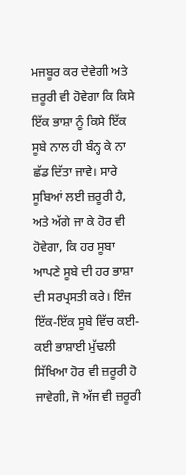ਮਜਬੂਰ ਕਰ ਦੇਵੇਗੀ ਅਤੇ ਜ਼ਰੂਰੀ ਵੀ ਹੋਵੇਗਾ ਕਿ ਕਿਸੇ ਇੱਕ ਭਾਸ਼ਾ ਨੂੰ ਕਿਸੇ ਇੱਕ ਸੂਬੇ ਨਾਲ ਹੀ ਬੰਨ੍ਹ ਕੇ ਨਾ ਛੱਡ ਦਿੱਤਾ ਜਾਵੇ। ਸਾਰੇ ਸੂਬਿਆਂ ਲਈ ਜ਼ਰੂਰੀ ਹੈ, ਅਤੇ ਅੱਗੇ ਜਾ ਕੇ ਹੋਰ ਵੀ ਹੋਵੇਗਾ, ਕਿ ਹਰ ਸੂਬਾ ਆਪਣੇ ਸੂਬੇ ਦੀ ਹਰ ਭਾਸ਼ਾ ਦੀ ਸਰਪ੍ਰਸਤੀ ਕਰੇ। ਇੰਜ ਇੱਕ-ਇੱਕ ਸੂਬੇ ਵਿੱਚ ਕਈ-ਕਈ ਭਾਸ਼ਾਈ ਮੁੱਢਲੀ ਸਿੱਖਿਆ ਹੋਰ ਵੀ ਜ਼ਰੂਰੀ ਹੋ ਜਾਵੇਗੀ, ਜੋ ਅੱਜ ਵੀ ਜ਼ਰੂਰੀ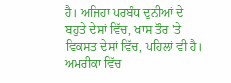ਹੈ। ਅਜਿਹਾ ਪਰਬੰਧ ਦੁਨੀਆਂ ਦੇ ਬਹੁਤੇ ਦੇਸਾਂ ਵਿੱਚ, ਖਾਸ ਤੌਰ 'ਤੇ ਵਿਕਸਤ ਦੇਸਾਂ ਵਿੱਚ, ਪਹਿਲਾਂ ਵੀ ਹੈ। ਅਮਰੀਕਾ ਵਿੱਚ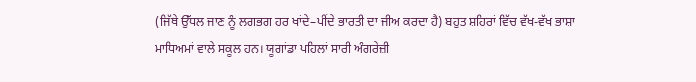(ਜਿੱਥੇ ਉੱਧਲ ਜਾਣ ਨੂੰ ਲਗਭਗ ਹਰ ਖਾਂਦੇ–ਪੀਂਦੇ ਭਾਰਤੀ ਦਾ ਜੀਅ ਕਰਦਾ ਹੈ) ਬਹੁਤ ਸ਼ਹਿਰਾਂ ਵਿੱਚ ਵੱਖ-ਵੱਖ ਭਾਸ਼ਾ ਮਾਧਿਅਮਾਂ ਵਾਲੇ ਸਕੂਲ ਹਨ। ਯੂਗਾਂਡਾ ਪਹਿਲਾਂ ਸਾਰੀ ਅੰਗਰੇਜ਼ੀ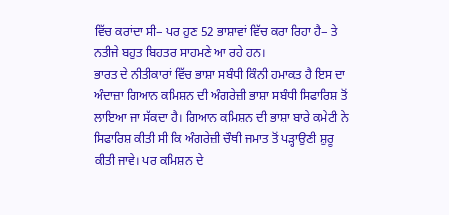ਵਿੱਚ ਕਰਾਂਦਾ ਸੀ− ਪਰ ਹੁਣ 52 ਭਾਸ਼ਾਵਾਂ ਵਿੱਚ ਕਰਾ ਰਿਹਾ ਹੈ− ਤੇ ਨਤੀਜੇ ਬਹੁਤ ਬਿਹਤਰ ਸਾਹਮਣੇ ਆ ਰਹੇ ਹਨ।
ਭਾਰਤ ਦੇ ਨੀਤੀਕਾਰਾਂ ਵਿੱਚ ਭਾਸ਼ਾ ਸਬੰਧੀ ਕਿੰਨੀ ਹਮਾਕਤ ਹੈ ਇਸ ਦਾ ਅੰਦਾਜ਼ਾ ਗਿਆਨ ਕਮਿਸ਼ਨ ਦੀ ਅੰਗਰੇਜ਼ੀ ਭਾਸ਼ਾ ਸਬੰਧੀ ਸਿਫਾਰਿਸ਼ ਤੋਂ ਲਾਇਆ ਜਾ ਸੱਕਦਾ ਹੈ। ਗਿਆਨ ਕਮਿਸ਼ਨ ਦੀ ਭਾਸ਼ਾ ਬਾਰੇ ਕਮੇਟੀ ਨੇ ਸਿਫਾਰਿਸ਼ ਕੀਤੀ ਸੀ ਕਿ ਅੰਗਰੇਜ਼ੀ ਚੌਥੀ ਜਮਾਤ ਤੋਂ ਪੜ੍ਹਾਉਣੀ ਸ਼ੁਰੂ ਕੀਤੀ ਜਾਵੇ। ਪਰ ਕਮਿਸ਼ਨ ਦੇ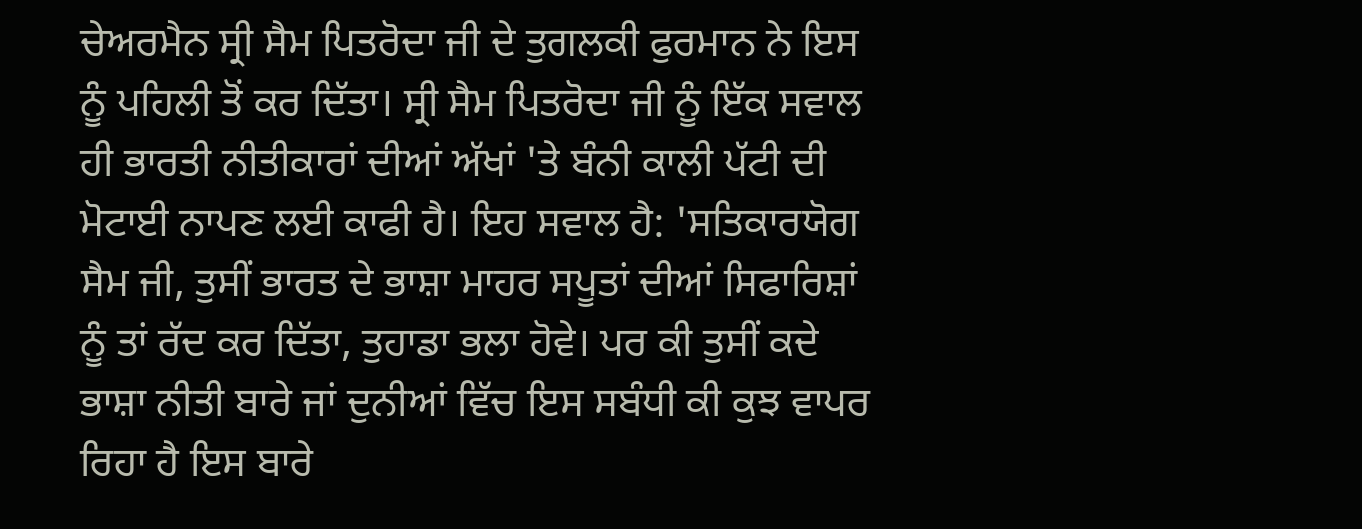ਚੇਅਰਮੈਨ ਸ੍ਰੀ ਸੈਮ ਪਿਤਰੋਦਾ ਜੀ ਦੇ ਤੁਗਲਕੀ ਫੁਰਮਾਨ ਨੇ ਇਸ ਨੂੰ ਪਹਿਲੀ ਤੋਂ ਕਰ ਦਿੱਤਾ। ਸ੍ਰੀ ਸੈਮ ਪਿਤਰੋਦਾ ਜੀ ਨੂੰ ਇੱਕ ਸਵਾਲ ਹੀ ਭਾਰਤੀ ਨੀਤੀਕਾਰਾਂ ਦੀਆਂ ਅੱਖਾਂ 'ਤੇ ਬੰਨੀ ਕਾਲੀ ਪੱਟੀ ਦੀ ਮੋਟਾਈ ਨਾਪਣ ਲਈ ਕਾਫੀ ਹੈ। ਇਹ ਸਵਾਲ ਹੈ: 'ਸਤਿਕਾਰਯੋਗ ਸੈਮ ਜੀ, ਤੁਸੀਂ ਭਾਰਤ ਦੇ ਭਾਸ਼ਾ ਮਾਹਰ ਸਪੂਤਾਂ ਦੀਆਂ ਸਿਫਾਰਿਸ਼ਾਂ ਨੂੰ ਤਾਂ ਰੱਦ ਕਰ ਦਿੱਤਾ, ਤੁਹਾਡਾ ਭਲਾ ਹੋਵੇ। ਪਰ ਕੀ ਤੁਸੀਂ ਕਦੇ ਭਾਸ਼ਾ ਨੀਤੀ ਬਾਰੇ ਜਾਂ ਦੁਨੀਆਂ ਵਿੱਚ ਇਸ ਸਬੰਧੀ ਕੀ ਕੁਝ ਵਾਪਰ ਰਿਹਾ ਹੈ ਇਸ ਬਾਰੇ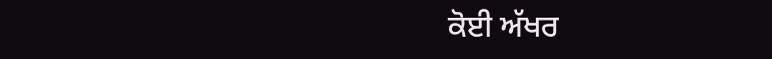ਕੋਈ ਅੱਖਰ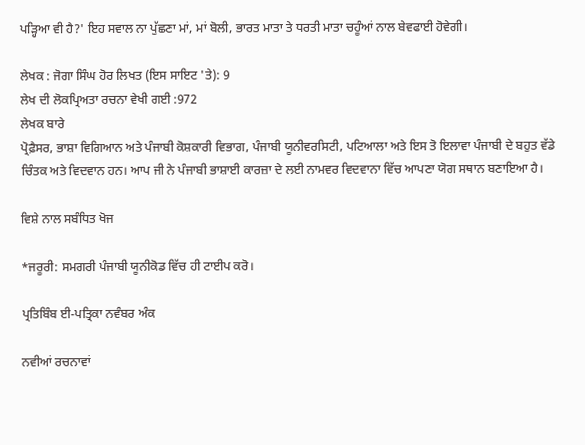ਪੜ੍ਹਿਆ ਵੀ ਹੈ?' ਇਹ ਸਵਾਲ ਨਾ ਪੁੱਛਣਾ ਮਾਂ, ਮਾਂ ਬੋਲੀ, ਭਾਰਤ ਮਾਤਾ ਤੇ ਧਰਤੀ ਮਾਤਾ ਚਹੂੰਆਂ ਨਾਲ ਬੇਵਫਾਈ ਹੋਵੇਗੀ।

ਲੇਖਕ : ਜੋਗਾ ਸਿੰਘ ਹੋਰ ਲਿਖਤ (ਇਸ ਸਾਇਟ 'ਤੇ): 9
ਲੇਖ ਦੀ ਲੋਕਪ੍ਰਿਅਤਾ ਰਚਨਾ ਵੇਖੀ ਗਈ :972
ਲੇਖਕ ਬਾਰੇ
ਪ੍ਰੋਫ਼ੈਸਰ, ਭਾਸ਼ਾ ਵਿਗਿਆਨ ਅਤੇ ਪੰਜਾਬੀ ਕੋਸ਼ਕਾਰੀ ਵਿਭਾਗ, ਪੰਜਾਬੀ ਯੂਨੀਵਰਸਿਟੀ, ਪਟਿਆਲਾ ਅਤੇ ਇਸ ਤੋ ਇਲਾਵਾ ਪੰਜਾਬੀ ਦੇ ਬਹੁਤ ਵੱਡੇ ਚਿੰਤਕ ਅਤੇ ਵਿਦਵਾਨ ਹਨ। ਆਪ ਜੀ ਨੇ ਪੰਜਾਬੀ ਭਾਸ਼ਾਈ ਕਾਰਜ਼ਾ ਦੇ ਲਈ ਨਾਮਵਰ ਵਿਦਵਾਨਾ ਵਿੱਚ ਆਪਣਾ ਯੋਗ ਸਥਾਨ ਬਣਾਇਆ ਹੈ।

ਵਿਸ਼ੇ ਨਾਲ ਸਬੰਧਿਤ ਖੋਜ

*ਜਰੂਰੀ: ਸਮਗਰੀ ਪੰਜਾਬੀ ਯੂਨੀਕੋਡ ਵਿੱਚ ਹੀ ਟਾਈਪ ਕਰੋ।

ਪ੍ਰਤਿਬਿੰਬ ਈ-ਪਤ੍ਰਿਕਾ ਨਵੰਬਰ ਅੰਕ

ਨਵੀਆਂ ਰਚਨਾਵਾਂ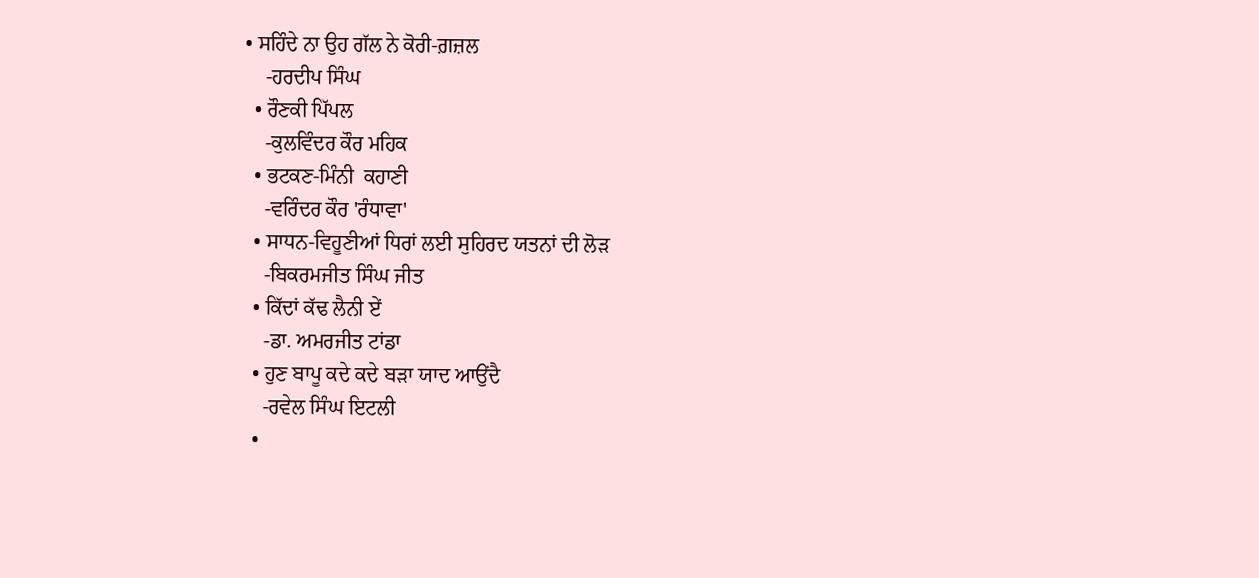• ਸਹਿੰਦੇ ਨਾ ਉਹ ਗੱਲ ਨੇ ਕੋਰੀ-ਗ਼ਜ਼ਲ
    -ਹਰਦੀਪ ਸਿੰਘ
  • ਰੌਣਕੀ ਪਿੱਪਲ
    -ਕੁਲਵਿੰਦਰ ਕੌਰ ਮਹਿਕ
  • ਭਟਕਣ-ਮਿੰਨੀ  ਕਹਾਣੀ
    -ਵਰਿੰਦਰ ਕੌਰ 'ਰੰਧਾਵਾ'
  • ਸਾਧਨ-ਵਿਹੂਣੀਆਂ ਧਿਰਾਂ ਲਈ ਸੁਹਿਰਦ ਯਤਨਾਂ ਦੀ ਲੋੜ
    -ਬਿਕਰਮਜੀਤ ਸਿੰਘ ਜੀਤ
  • ਕਿੱਦਾਂ ਕੱਢ ਲੈਨੀ ਏਂ
    -ਡਾ. ਅਮਰਜੀਤ ਟਾਂਡਾ
  • ਹੁਣ ਬਾਪੂ ਕਦੇ ਕਦੇ ਬੜਾ ਯਾਦ ਆਉਂਦੈ
    -ਰਵੇਲ ਸਿੰਘ ਇਟਲੀ
  •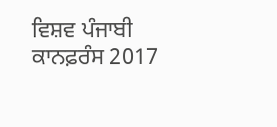ਵਿਸ਼ਵ ਪੰਜਾਬੀ ਕਾਨਫ਼ਰੰਸ 2017